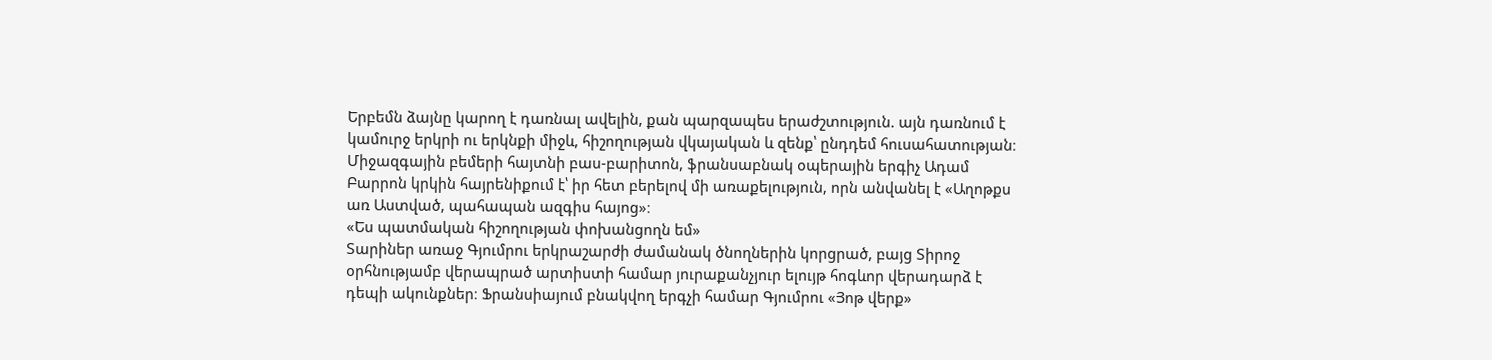Երբեմն ձայնը կարող է դառնալ ավելին, քան պարզապես երաժշտություն. այն դառնում է կամուրջ երկրի ու երկնքի միջև, հիշողության վկայական և զենք՝ ընդդեմ հուսահատության։ Միջազգային բեմերի հայտնի բաս-բարիտոն, ֆրանսաբնակ օպերային երգիչ Ադամ Բարրոն կրկին հայրենիքում է՝ իր հետ բերելով մի առաքելություն, որն անվանել է «Աղոթքս առ Աստված, պահապան ազգիս հայոց»։
«Ես պատմական հիշողության փոխանցողն եմ»
Տարիներ առաջ Գյումրու երկրաշարժի ժամանակ ծնողներին կորցրած, բայց Տիրոջ օրհնությամբ վերապրած արտիստի համար յուրաքանչյուր ելույթ հոգևոր վերադարձ է դեպի ակունքներ։ Ֆրանսիայում բնակվող երգչի համար Գյումրու «Յոթ վերք»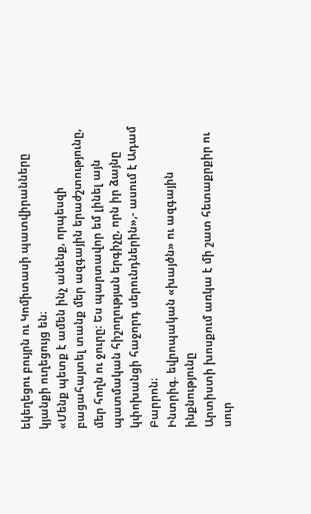եկեղեցու բույրն ու Կոմիտասի պատվիրանները կյանքի ուղեցույց են։
«Մենք պետք է ամեն ինչ անենք, որպեսզի բացահայտել տանք մեր ազգային երաժշտությունը, մեր հողն ու ջուրը։ Ես պարտավոր եմ լինել այն պատմական հիշողության երգիչը, որն իր ձայնը կփոխանցի հաջորդ սերունդներին»,- ասում է Ադամ Բարրոն։
Ինտրիգ. եվրոպական «խայծն» ու ազգային ինքնությունը
Արտիստի խոսքում առկա է մի շատ հետաքրքիր ու սուր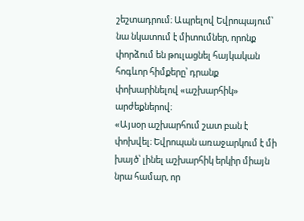շեշտադրում։ Ապրելով Եվրոպայում՝ նա նկատում է միտումներ, որոնք փորձում են թուլացնել հայկական հոգևոր հիմքերը՝ դրանք փոխարինելով «աշխարհիկ» արժեքներով։
«Այսօր աշխարհում շատ բան է փոխվել։ Եվրոպան առաջարկում է մի խայծ՝ լինել աշխարհիկ երկիր միայն նրա համար, որ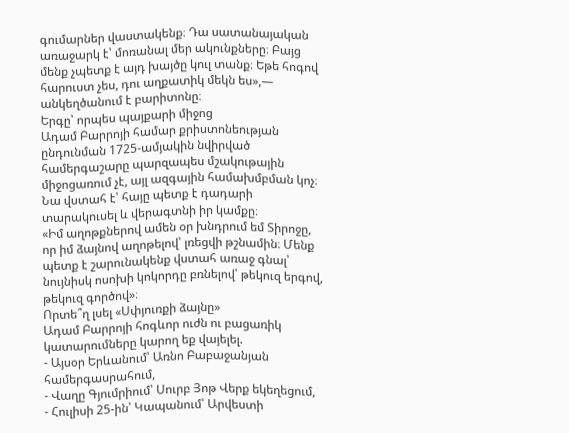գումարներ վաստակենք։ Դա սատանայական առաջարկ է՝ մոռանալ մեր ակունքները։ Բայց մենք չպետք է այդ խայծը կուլ տանք։ Եթե հոգով հարուստ չես, դու աղքատիկ մեկն ես»,— անկեղծանում է բարիտոնը։
Երգը՝ որպես պայքարի միջոց
Ադամ Բարրոյի համար քրիստոնեության ընդունման 1725-ամյակին նվիրված համերգաշարը պարզապես մշակութային միջոցառում չէ, այլ ազգային համախմբման կոչ։ Նա վստահ է՝ հայը պետք է դադարի տարակուսել և վերագտնի իր կամքը։
«Իմ աղոթքներով ամեն օր խնդրում եմ Տիրոջը, որ իմ ձայնով աղոթելով՝ լռեցվի թշնամին։ Մենք պետք է շարունակենք վստահ առաջ գնալ՝ նույնիսկ ոսոխի կոկորդը բռնելով՝ թեկուզ երգով, թեկուզ գործով»։
Որտե՞ղ լսել «Սփյուռքի ձայնը»
Ադամ Բարրոյի հոգևոր ուժն ու բացառիկ կատարումները կարող եք վայելել.
- Այսօր Երևանում՝ Առնո Բաբաջանյան համերգասրահում,
- Վաղը Գյումրիում՝ Սուրբ Յոթ Վերք եկեղեցում,
- Հուլիսի 25-ին՝ Կապանում՝ Արվեստի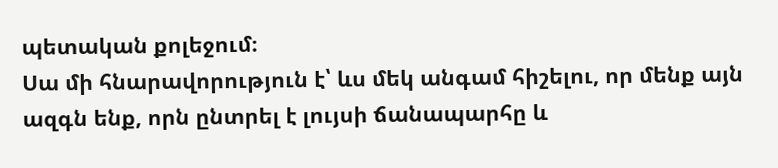պետական քոլեջում։
Սա մի հնարավորություն է՝ ևս մեկ անգամ հիշելու, որ մենք այն ազգն ենք, որն ընտրել է լույսի ճանապարհը և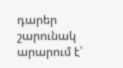դարեր շարունակ արարում է՝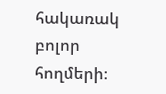հակառակ բոլոր հողմերի։